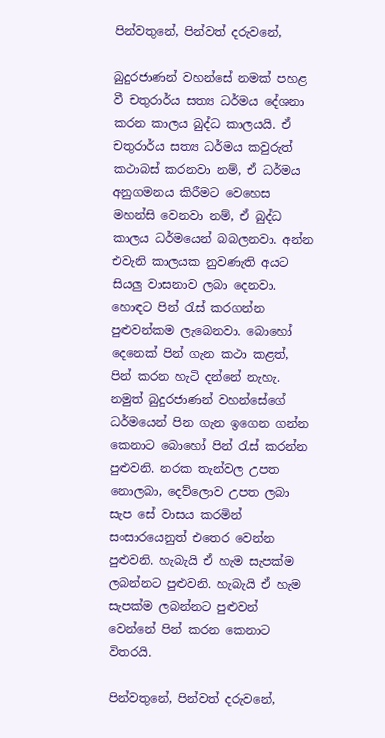පින්වතුනේ, පින්වත් දරුවනේ,

බුදුරජාණන් වහන්සේ නමක් පහළ වී චතුරාර්ය සත්‍ය ධර්මය දේශනා කරන කාලය බුද්ධ කාලයයි. ඒ චතුරාර්ය සත්‍ය ධර්මය කවුරුත් කථාබස් කරනවා නම්, ඒ ධර්මය අනුගමනය කිරීමට වෙහෙස මහන්සි වෙනවා නම්, ඒ බුද්ධ කාලය ධර්මයෙන් බබලනවා. අන්න එවැනි කාලයක නුවණැති අයට සියලු වාසනාව ලබා දෙනවා. හොඳට පින් රැස් කරගන්න පුළුවන්කම ලැබෙනවා. බොහෝ දෙනෙක් පින් ගැන කථා කළත්, පින් කරන හැටි දන්නේ නැහැ. නමුත් බුදුරජාණන් වහන්සේගේ ධර්මයෙන් පින ගැන ඉගෙන ගන්න කෙනාට බොහෝ පින් රැස් කරන්න පුළුවනි. නරක තැන්වල උපත නොලබා, දෙව්ලොව උපත ලබා සැප සේ වාසය කරමින් සංසාරයෙනුත් එතෙර වෙන්න පුළුවනි. හැබැයි ඒ හැම සැපක්ම ලබන්නට පුළුවනි. හැබැයි ඒ හැම සැපක්ම ලබන්නට පුළුවන් වෙන්නේ පින් කරන කෙනාට විතරයි.

පින්වතුනේ, පින්වත් දරුවනේ,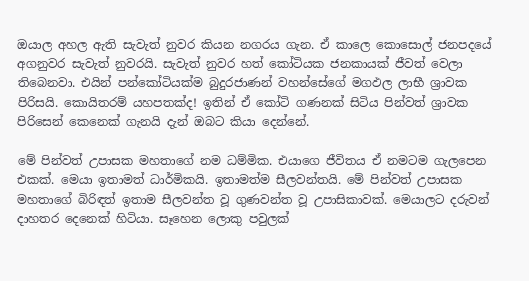ඔයාල අහල ඇති සැවැත් නුවර කියන නගරය ගැන. ඒ කාලෙ කොසොල් ජනපදයේ අගනුවර සැවැත් නුවරයි. සැවැත් නුවර හත් කෝටියක ජනකායක් ජීවත් වෙලා තිබෙනවා. එයින් පන්කෝටියක්ම බුදුරජාණන් වහන්සේගේ මගඵල ලාභී ශ්‍රාවක පිරිසයි. කොයිතරම් යහපතක්ද! ඉතින් ඒ කෝටි ගණනක් සිටිය පින්වත් ශ්‍රාවක පිරිසෙන් කෙනෙක් ගැනයි දැන් ඔබට කියා දෙන්නේ.

මේ පින්වත් උපාසක මහතාගේ නම ධම්මික. එයාගෙ ජීවිතය ඒ නමටම ගැලපෙන එකක්. මෙයා ඉතාමත් ධාර්මිකයි. ඉතාමත්ම සීලවන්තයි. මේ පින්වත් උපාසක මහතාගේ බිරිඳත් ඉතාම සීලවන්ත වූ ගුණවන්ත වූ උපාසිකාවක්. මෙයාලට දරුවන් දාහතර දෙනෙක් හිටියා. සෑහෙන ලොකු පවුලක්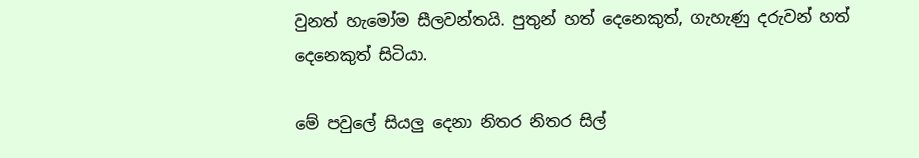වුනත් හැමෝම සීලවන්තයි. පුතුන් හත් දෙනෙකුත්, ගැහැණු දරුවන් හත් දෙනෙකුත් සිටියා.

මේ පවුලේ සියලු දෙනා නිතර නිතර සිල්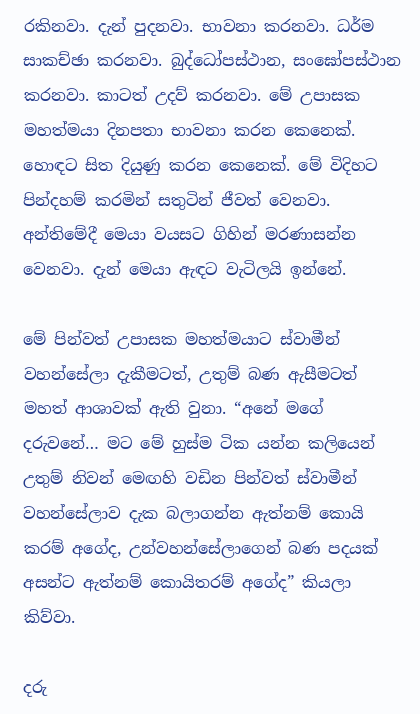රකිනවා. දැන් පුදනවා. භාවනා කරනවා. ධර්ම සාකච්ඡා කරනවා. බුද්ධෝපස්ථාන, සංඝෝපස්ථාන කරනවා. කාටත් උදව් කරනවා. මේ උපාසක මහත්මයා දිනපතා භාවනා කරන කෙනෙක්. හොඳට සිත දියුණු කරන කෙනෙක්. මේ විදිහට පින්දහම් කරමින් සතුටින් ජීවත් වෙනවා. අන්තිමේදී මෙයා වයසට ගිහින් මරණාසන්න වෙනවා. දැන් මෙයා ඇඳට වැටිලයි ඉන්නේ.

මේ පින්වත් උපාසක මහත්මයාට ස්වාමීන් වහන්සේලා දැකීමටත්, උතුම් බණ ඇසීමටත් මහත් ආශාවක් ඇති වුනා. “අනේ මගේ දරුවනේ… මට මේ හුස්ම ටික යන්න කලියෙන් උතුම් නිවන් මෙඟහි වඩින පින්වත් ස්වාමීන් වහන්සේලාව දැක බලාගන්න ඇත්නම් කොයි කරම් අගේද, උන්වහන්සේලාගෙන් බණ පදයක් අසන්ට ඇත්නම් කොයිතරම් අගේද” කියලා කිව්වා.

දරු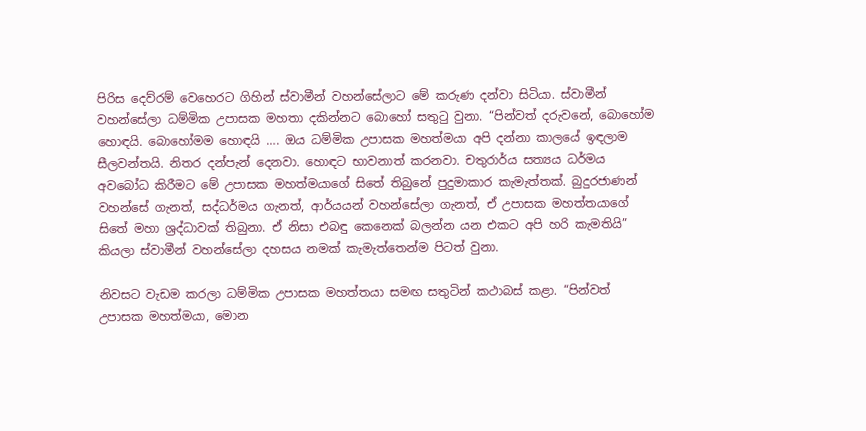පිරිස දෙව්රම් වෙහෙරට ගිහින් ස්වාමීන් වහන්සේලාට මේ කරුණ දන්වා සිටියා. ස්වාමීන් වහන්සේලා ධම්මික උපාසක මහතා දකින්නට බොහෝ සතුටු වුනා. “පින්වත් දරුවනේ, බොහෝම හොඳයි. බොහෝමම හොඳයි …. ඔය ධම්මික උපාසක මහත්මයා අපි දන්නා කාලයේ ඉඳලාම සීලවන්තයි. නිතර දන්පැන් දෙනවා. හොඳට භාවනාත් කරනවා. චතුරාර්ය සත්‍යය ධර්මය අවබෝධ කිරීමට මේ උපාසක මහත්මයාගේ සිතේ තිබුනේ පුදුමාකාර කැමැත්තක්. බුදුරජාණන් වහන්සේ ගැනත්, සද්ධර්මය ගැනත්, ආර්යයන් වහන්සේලා ගැනත්, ඒ උපාසක මහත්තයාගේ සිතේ මහා ශ්‍රද්ධාවක් තිබුනා. ඒ නිසා එබඳු කෙනෙක් බලන්න යන එකට අපි හරි කැමතියි” කියලා ස්වාමීන් වහන්සේලා දහසය නමක් කැමැත්තෙන්ම පිටත් වුනා.

නිවසට වැඩම කරලා ධම්මික උපාසක මහත්තයා සමඟ සතුටින් කථාබස් කළා. “පින්වත් උපාසක මහත්මයා, මොන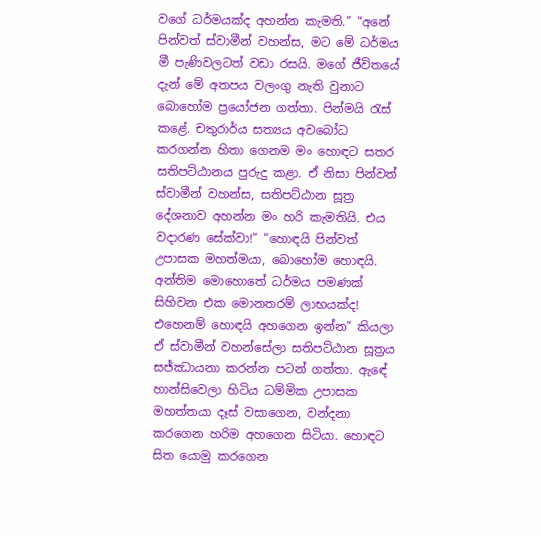වගේ ධර්මයක්ද අහන්න කැමති.” “අනේ පින්වත් ස්වාමීන් වහන්ස, මට මේ ධර්මය මී පැණිවලටත් වඩා රසයි. මගේ ජීවිතයේ දැන් මේ අතපය වලංගු නැති වුනාට බොහෝම ප්‍රයෝජන ගත්තා. පින්මයි රැස් කළේ. චතුරාර්ය සත්‍යය අවබෝධ කරගන්න හිතා ගෙනම මං හොඳට සතර සතිපට්ඨානය පුරුදු කළා. ඒ නිසා පින්වත් ස්වාමීන් වහන්ස, සතිපට්ඨාන සූත්‍ර දේශනාව අහන්න මං හරි කැමතියි. එය වදාරණ සේක්වා!” “හොඳයි පින්වත් උපාසක මහත්මයා, බොහෝම හොඳයි. අන්තිම මොහොතේ ධර්මය පමණක් සිහිවන එක මොනතරම් ලාභයක්ද! එහෙනම් හොඳයි අහගෙන ඉන්න” කියලා ඒ ස්වාමීන් වහන්සේලා සතිපට්ඨාන සූත්‍රය සජ්ඣායනා කරන්න පටන් ගත්තා. ඇඳේ හාන්සිවෙලා හිටිය ධම්මික උපාසක මහත්තයා දෑස් වසාගෙන, වන්දනා කරගෙන හරිම අහගෙන සිටියා. හොඳට සිත යොමු කරගෙන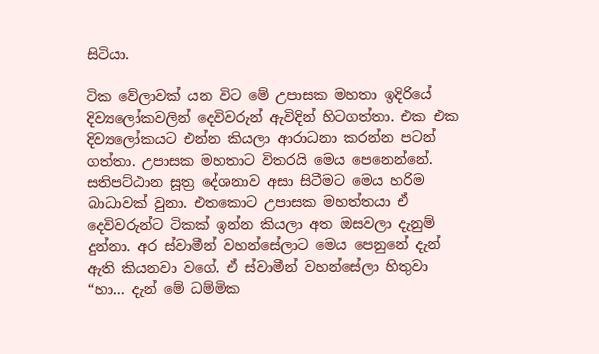සිටියා.

ටික වේලාවක් යන විට මේ උපාසක මහතා ඉදිරියේ දිව්‍යලෝකවලින් දෙවිවරුන් ඇවිදින් හිටගත්තා. එක එක දිව්‍යලෝකයට එන්න කියලා ආරාධනා කරන්න පටන් ගත්තා. උපාසක මහතාට විතරයි මෙය පෙනෙන්නේ. සතිපට්ඨාන සූත්‍ර දේශනාව අසා සිටීමට මෙය හරිම බාධාවක් වුනා. එතකොට උපාසක මහත්තයා ඒ දෙවිවරුන්ට ටිකක් ඉන්න කියලා අත ඔසවලා දැනුම් දුන්නා. අර ස්වාමීන් වහන්සේලාට මෙය පෙනුනේ දැන් ඇති කියනවා වගේ. ඒ ස්වාමීන් වහන්සේලා හිතුවා “හා… දැන් මේ ධම්මික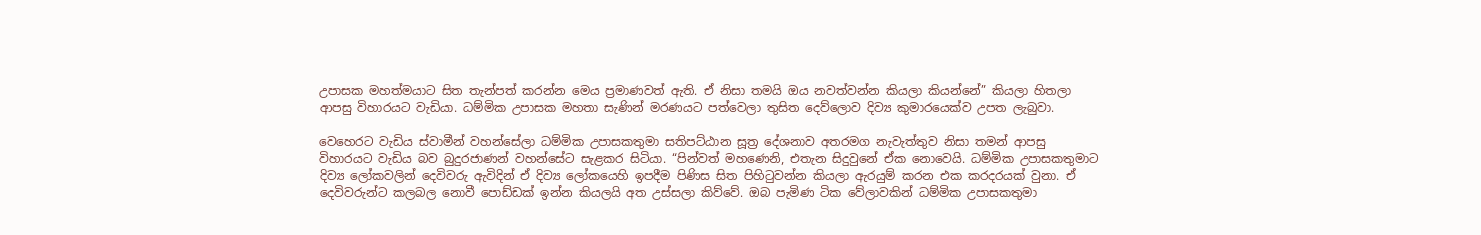උපාසක මහත්මයාට සිත තැන්පත් කරන්න මෙය ප්‍රමාණවත් ඇති. ඒ නිසා තමයි ඔය නවත්වන්න කියලා කියන්නේ” කියලා හිතලා ආපසු විහාරයට වැඩියා. ධම්මික උපාසක මහතා සැණින් මරණයට පත්වෙලා තුසිත දෙව්ලොව දිව්‍ය කුමාරයෙක්ව උපත ලැබුවා.

වෙහෙරට වැඩිය ස්වාමීන් වහන්සේලා ධම්මික උපාසකතුමා සතිපට්ඨාන සූත්‍ර දේශනාව අතරමග නැවැත්තුව නිසා තමන් ආපසු විහාරයට වැඩිය බව බුදුරජාණන් වහන්සේට සැළකර සිටියා. “පින්වත් මහණෙනි, එතැන සිදුවුනේ ඒක නොවෙයි. ධම්මික උපාසකතුමාට දිව්‍ය ලෝකවලින් දෙවිවරු ඇවිදින් ඒ දිව්‍ය ලෝකයෙහි ඉපදීම පිණිස සිත පිහිටුවන්න කියලා ඇරයුම් කරන එක කරදරයක් වුනා. ඒ දෙවිවරුන්ට කලබල නොවී පොඩ්ඩක් ඉන්න කියලයි අත උස්සලා කිව්වේ. ඔබ පැමිණ ටික වේලාවකින් ධම්මික උපාසකතුමා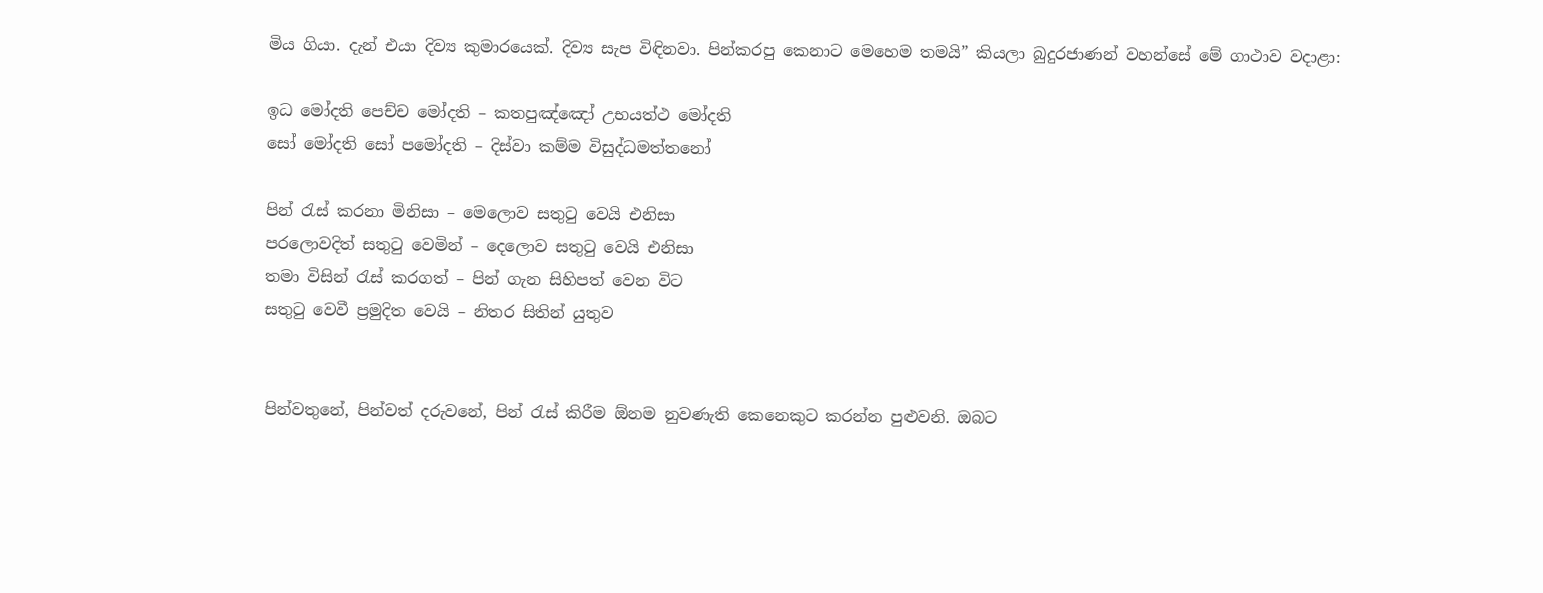මිය ගියා. දැන් එයා දිව්‍ය කුමාරයෙක්. දිව්‍ය සැප විඳිනවා. පින්කරපු කෙනාට මෙහෙම තමයි” කියලා බුදුරජාණන් වහන්සේ මේ ගාථාව වදාළා:

ඉධ මෝදති පෙච්ච මෝදති – කතපුඤ්ඤෝ උභයත්ථ මෝදති
සෝ මෝදති සෝ පමෝදති – දිස්වා කම්ම විසුද්ධමත්තනෝ

පින් රැස් කරනා මිනිසා – මෙලොව සතුටු වෙයි එනිසා
පරලොවදිත් සතුටු වෙමින් – දෙලොව සතුටු වෙයි එනිසා
තමා විසින් රැස් කරගත් – පින් ගැන සිහිපත් වෙන විට
සතුටු වෙවී ප්‍රමුදිත වෙයි – නිතර සිතින් යුතුව


පින්වතුනේ, පින්වත් දරුවනේ, පින් රැස් කිරීම ඕනම නුවණැති කෙනෙකුට කරන්න පුළුවනි. ඔබට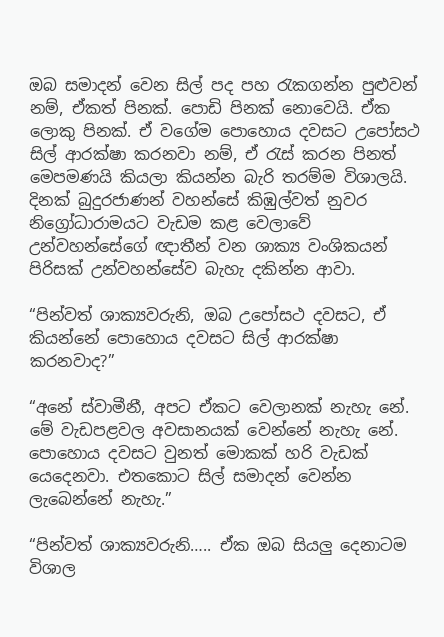ඔබ සමාදන් වෙන සිල් පද පහ රැකගන්න පුළුවන් නම්, ඒකත් පිනක්. පොඩි පිනක් නොවෙයි. ඒක ලොකු පිනක්. ඒ වගේම පොහොය දවසට උපෝසථ සිල් ආරක්ෂා කරනවා නම්, ඒ රැස් කරන පිනත් මෙපමණයි කියලා කියන්න බැරි තරම්ම විශාලයි. දිනක් බුදුරජාණන් වහන්සේ කිඹුල්වත් නුවර නිග්‍රෝධාරාමයට වැඩම කළ වෙලාවේ උන්වහන්සේගේ ඥාතීන් වන ශාක්‍ය වංශිකයන් පිරිසක් උන්වහන්සේව බැහැ දකින්න ආවා.

“පින්වත් ශාක්‍යවරුනි, ඔබ උපෝසථ දවසට, ඒ කියන්නේ පොහොය දවසට සිල් ආරක්ෂා කරනවාද?”

“අනේ ස්වාමීනී, අපට ඒකට වෙලානක් නැහැ නේ. මේ වැඩපළවල අවසානයක් වෙන්නේ නැහැ නේ. පොහොය දවසට වුනත් මොකක් හරි වැඩක් යෙදෙනවා. එතකොට සිල් සමාදන් වෙන්න ලැබෙන්නේ නැහැ.”

“පින්වත් ශාක්‍යවරුනි….. ඒක ඔබ සියලු දෙනාටම විශාල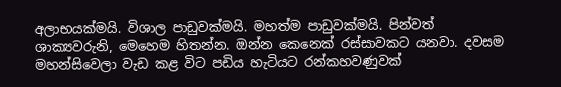අලාභයක්මයි. විශාල පාඩුවක්මයි. මහත්ම පාඩුවක්මයි. පින්වත් ශාක්‍යවරුනි, මෙහෙම හිතන්න. ඔන්න කෙනෙක් රස්සාවකට යනවා. දවසම මහන්සිවෙලා වැඩ කළ විට පඩිය හැටියට රන්කහවණුවක්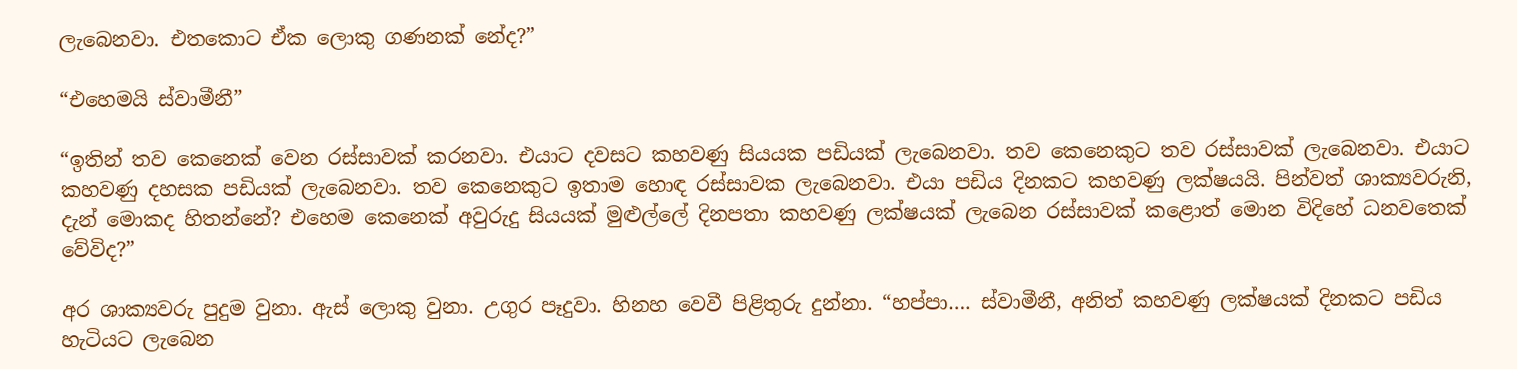ලැබෙනවා. එතකොට ඒක ලොකු ගණනක් නේද?”

“එහෙමයි ස්වාමීනී”

“ඉතින් තව කෙනෙක් වෙන රස්සාවක් කරනවා. එයාට දවසට කහවණු සියයක පඩියක් ලැබෙනවා. තව කෙනෙකුට තව රස්සාවක් ලැබෙනවා. එයාට කහවණු දහසක පඩියක් ලැබෙනවා. තව කෙනෙකුට ඉතාම හොඳ රස්සාවක ලැබෙනවා. එයා පඩිය දිනකට කහවණු ලක්ෂයයි. පින්වත් ශාක්‍යවරුනි, දැන් මොකද හිතන්නේ? එහෙම කෙනෙක් අවුරුදු සියයක් මුළුල්ලේ දිනපතා කහවණු ලක්ෂයක් ලැබෙන රස්සාවක් කළොත් මොන විදිහේ ධනවතෙක් වේවිද?”

අර ශාක්‍යවරු පුදුම වුනා. ඇස් ලොකු වුනා. උගුර පෑදුවා. හිනහ වෙවී පිළිතුරු දුන්නා. “හප්පා…. ස්වාමීනී, අනිත් කහවණු ලක්ෂයක් දිනකට පඩිය හැටියට ලැබෙන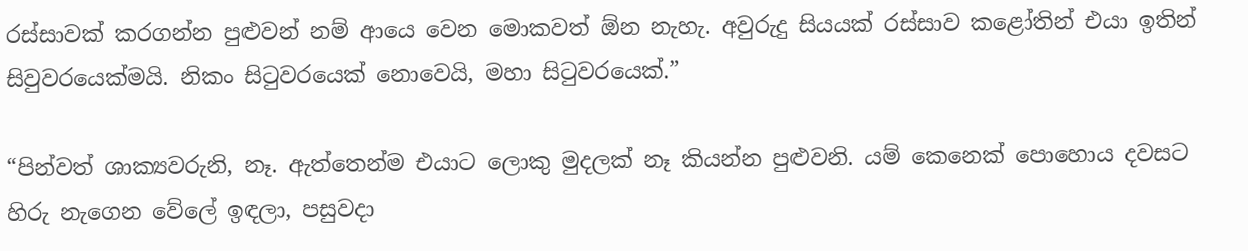රස්සාවක් කරගන්න පුළුවන් නම් ආයෙ වෙන මොකවත් ඕන නැහැ. අවුරුදු සියයක් රස්සාව කළෝතින් එයා ඉතින් සිවුවරයෙක්මයි. නිකං සිටුවරයෙක් නොවෙයි, මහා සිටුවරයෙක්.”

“පින්වත් ශාක්‍යවරුනි, නෑ. ඇත්තෙන්ම එයාට ලොකු මුදලක් නෑ කියන්න පුළුවනි. යම් කෙනෙක් පොහොය දවසට හිරු නැගෙන වේලේ ඉඳලා, පසුවදා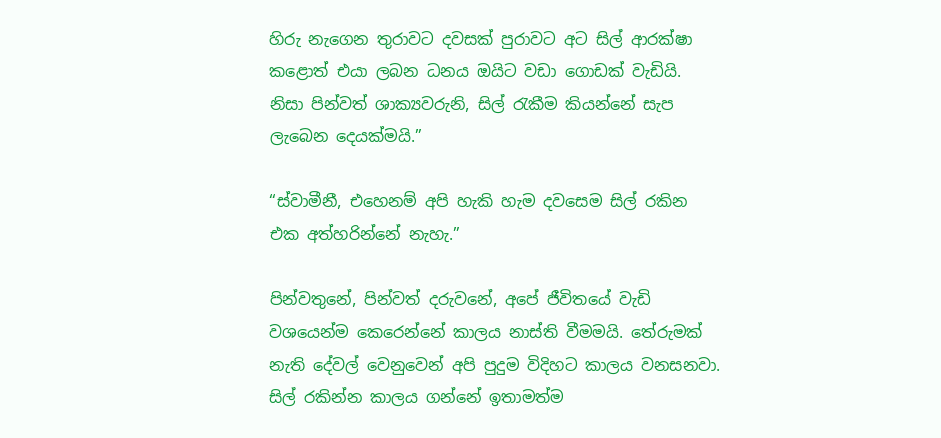හිරු නැගෙන තුරාවට දවසක් පුරාවට අට සිල් ආරක්ෂා කළොත් එයා ලබන ධනය ඔයිට වඩා ගොඩක් වැඩියි. නිසා පින්වත් ශාක්‍යවරුනි, සිල් රැකීම කියන්නේ සැප ලැබෙන දෙයක්මයි.”

“ස්වාමීනී, එහෙනම් අපි හැකි හැම දවසෙම සිල් රකින එක අත්හරින්නේ නැහැ.”

පින්වතුනේ, පින්වත් දරුවනේ, අපේ ජීවිතයේ වැඩි වශයෙන්ම කෙරෙන්නේ කාලය නාස්ති වීමමයි. තේරුමක් නැති දේවල් වෙනුවෙන් අපි පුදුම විදිහට කාලය වනසනවා. සිල් රකින්න කාලය ගන්නේ ඉතාමත්ම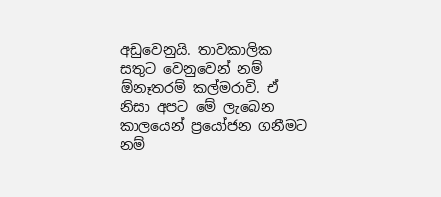අඩුවෙනුයි. තාවකාලික සතුට වෙනුවෙන් නම් ඕනෑතරම් කල්මරාවි. ඒ නිසා අපට මේ ලැබෙන කාලයෙන් ප්‍රයෝජන ගනීමට නම්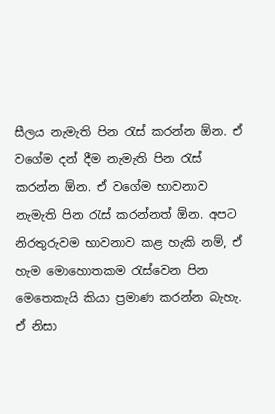සීලය නැමැති පින රැස් කරන්න ඕන. ඒ වගේම දන් දීම නැමැති පින රැස් කරන්න ඕන. ඒ වගේම භාවනාව නැමැති පින රැස් කරන්නත් ඕන. අපට නිරතුරුවම භාවනාව කළ හැකි නම්, ඒ හැම මොහොතකම රැස්වෙන පින මෙතෙකැයි කියා ප්‍රමාණ කරන්න බැහැ. ඒ නිසා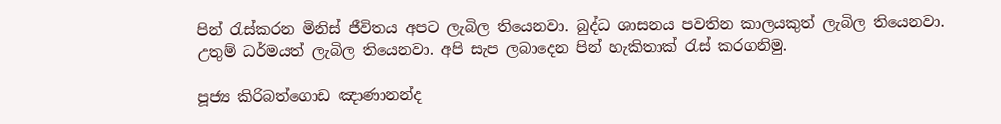පින් රැස්කරන මිනිස් ජීවිතය අපට ලැබිල තියෙනවා. බුද්ධ ශාසනය පවතින කාලයකුත් ලැබිල තියෙනවා. උතුම් ධර්මයත් ලැබිල තියෙනවා. අපි සැප ලබාදෙන පින් හැකිතාක් රැස් කරගනිමු.

පූජ්‍ය කිරිබත්ගොඩ ඤාණානන්ද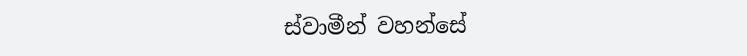ස්වාමීන් වහන්සේ